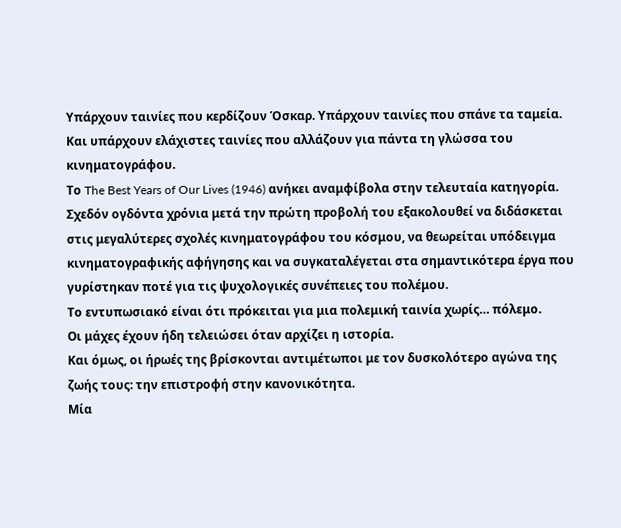Υπάρχουν ταινίες που κερδίζουν Όσκαρ. Υπάρχουν ταινίες που σπάνε τα ταμεία. Και υπάρχουν ελάχιστες ταινίες που αλλάζουν για πάντα τη γλώσσα του κινηματογράφου.
Το The Best Years of Our Lives (1946) ανήκει αναμφίβολα στην τελευταία κατηγορία.
Σχεδόν ογδόντα χρόνια μετά την πρώτη προβολή του εξακολουθεί να διδάσκεται στις μεγαλύτερες σχολές κινηματογράφου του κόσμου, να θεωρείται υπόδειγμα κινηματογραφικής αφήγησης και να συγκαταλέγεται στα σημαντικότερα έργα που γυρίστηκαν ποτέ για τις ψυχολογικές συνέπειες του πολέμου.
Το εντυπωσιακό είναι ότι πρόκειται για μια πολεμική ταινία χωρίς… πόλεμο.
Οι μάχες έχουν ήδη τελειώσει όταν αρχίζει η ιστορία.
Και όμως, οι ήρωές της βρίσκονται αντιμέτωποι με τον δυσκολότερο αγώνα της ζωής τους: την επιστροφή στην κανονικότητα.
Μία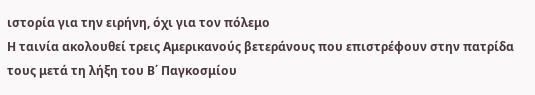ιστορία για την ειρήνη, όχι για τον πόλεμο
Η ταινία ακολουθεί τρεις Αμερικανούς βετεράνους που επιστρέφουν στην πατρίδα τους μετά τη λήξη του Β΄ Παγκοσμίου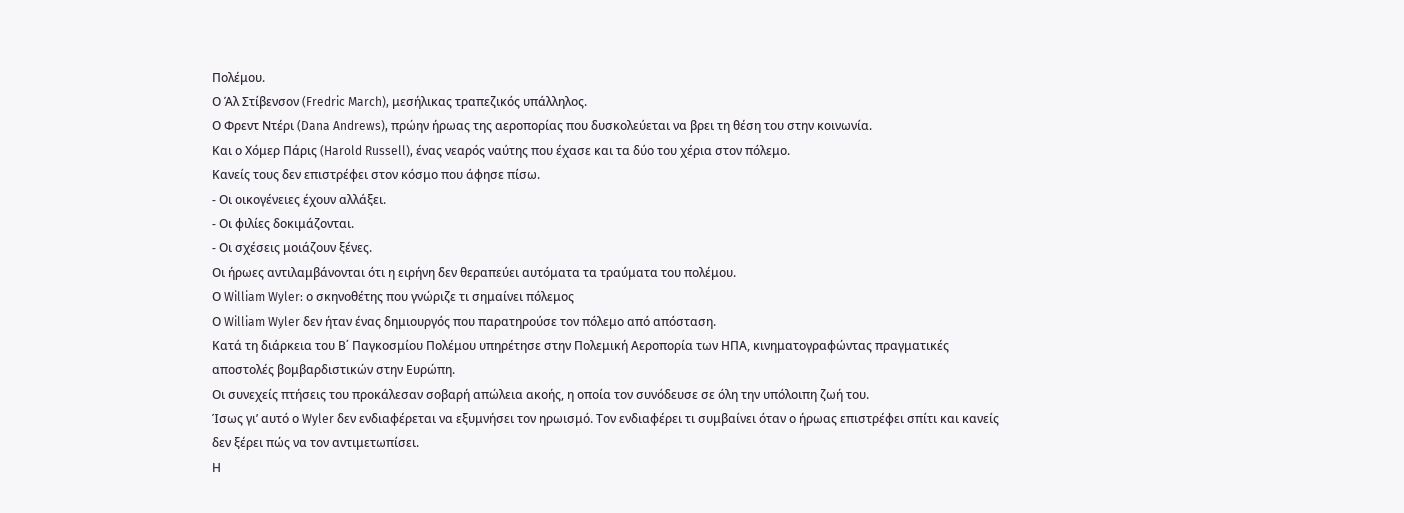Πολέμου.
Ο Άλ Στίβενσον (Fredric March), μεσήλικας τραπεζικός υπάλληλος.
Ο Φρεντ Ντέρι (Dana Andrews), πρώην ήρωας της αεροπορίας που δυσκολεύεται να βρει τη θέση του στην κοινωνία.
Και ο Χόμερ Πάρις (Harold Russell), ένας νεαρός ναύτης που έχασε και τα δύο του χέρια στον πόλεμο.
Κανείς τους δεν επιστρέφει στον κόσμο που άφησε πίσω.
- Οι οικογένειες έχουν αλλάξει.
- Οι φιλίες δοκιμάζονται.
- Οι σχέσεις μοιάζουν ξένες.
Οι ήρωες αντιλαμβάνονται ότι η ειρήνη δεν θεραπεύει αυτόματα τα τραύματα του πολέμου.
Ο William Wyler: ο σκηνοθέτης που γνώριζε τι σημαίνει πόλεμος
Ο William Wyler δεν ήταν ένας δημιουργός που παρατηρούσε τον πόλεμο από απόσταση.
Κατά τη διάρκεια του Β΄ Παγκοσμίου Πολέμου υπηρέτησε στην Πολεμική Αεροπορία των ΗΠΑ, κινηματογραφώντας πραγματικές αποστολές βομβαρδιστικών στην Ευρώπη.
Οι συνεχείς πτήσεις του προκάλεσαν σοβαρή απώλεια ακοής, η οποία τον συνόδευσε σε όλη την υπόλοιπη ζωή του.
Ίσως γι’ αυτό ο Wyler δεν ενδιαφέρεται να εξυμνήσει τον ηρωισμό. Τον ενδιαφέρει τι συμβαίνει όταν ο ήρωας επιστρέφει σπίτι και κανείς δεν ξέρει πώς να τον αντιμετωπίσει.
Η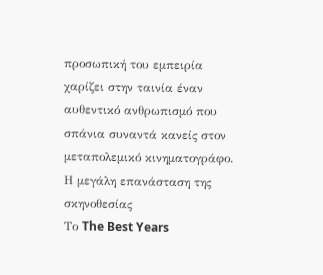προσωπική του εμπειρία χαρίζει στην ταινία έναν αυθεντικό ανθρωπισμό που σπάνια συναντά κανείς στον μεταπολεμικό κινηματογράφο.
Η μεγάλη επανάσταση της σκηνοθεσίας
Το The Best Years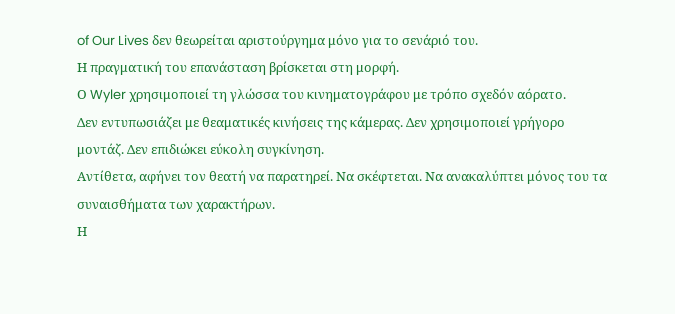of Our Lives δεν θεωρείται αριστούργημα μόνο για το σενάριό του.
Η πραγματική του επανάσταση βρίσκεται στη μορφή.
Ο Wyler χρησιμοποιεί τη γλώσσα του κινηματογράφου με τρόπο σχεδόν αόρατο.
Δεν εντυπωσιάζει με θεαματικές κινήσεις της κάμερας. Δεν χρησιμοποιεί γρήγορο μοντάζ. Δεν επιδιώκει εύκολη συγκίνηση.
Αντίθετα, αφήνει τον θεατή να παρατηρεί. Να σκέφτεται. Να ανακαλύπτει μόνος του τα συναισθήματα των χαρακτήρων.
Η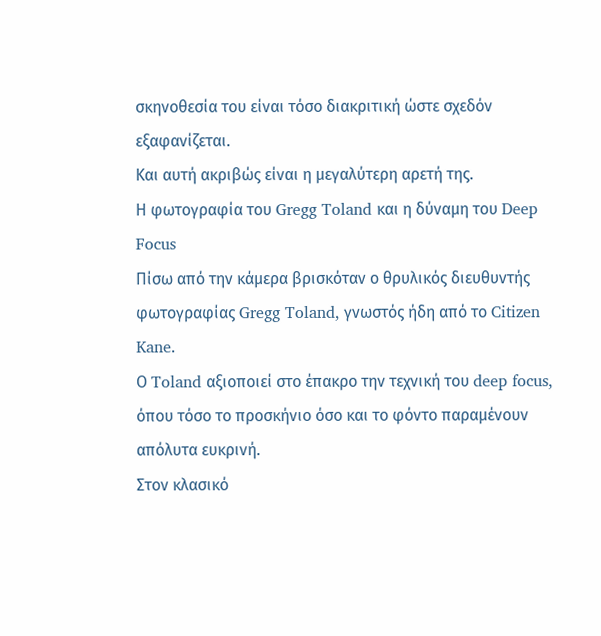σκηνοθεσία του είναι τόσο διακριτική ώστε σχεδόν εξαφανίζεται.
Και αυτή ακριβώς είναι η μεγαλύτερη αρετή της.
Η φωτογραφία του Gregg Toland και η δύναμη του Deep Focus
Πίσω από την κάμερα βρισκόταν ο θρυλικός διευθυντής φωτογραφίας Gregg Toland, γνωστός ήδη από το Citizen Kane.
Ο Toland αξιοποιεί στο έπακρο την τεχνική του deep focus, όπου τόσο το προσκήνιο όσο και το φόντο παραμένουν απόλυτα ευκρινή.
Στον κλασικό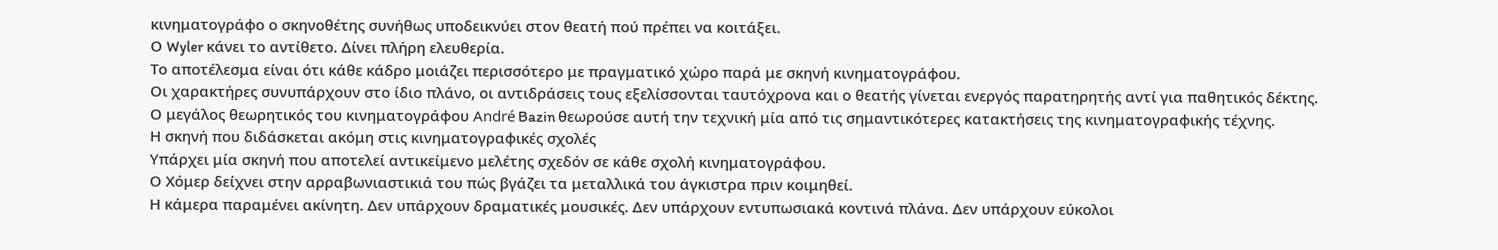κινηματογράφο ο σκηνοθέτης συνήθως υποδεικνύει στον θεατή πού πρέπει να κοιτάξει.
Ο Wyler κάνει το αντίθετο. Δίνει πλήρη ελευθερία.
Το αποτέλεσμα είναι ότι κάθε κάδρο μοιάζει περισσότερο με πραγματικό χώρο παρά με σκηνή κινηματογράφου.
Οι χαρακτήρες συνυπάρχουν στο ίδιο πλάνο, οι αντιδράσεις τους εξελίσσονται ταυτόχρονα και ο θεατής γίνεται ενεργός παρατηρητής αντί για παθητικός δέκτης.
Ο μεγάλος θεωρητικός του κινηματογράφου André Bazin θεωρούσε αυτή την τεχνική μία από τις σημαντικότερες κατακτήσεις της κινηματογραφικής τέχνης.
Η σκηνή που διδάσκεται ακόμη στις κινηματογραφικές σχολές
Υπάρχει μία σκηνή που αποτελεί αντικείμενο μελέτης σχεδόν σε κάθε σχολή κινηματογράφου.
Ο Χόμερ δείχνει στην αρραβωνιαστικιά του πώς βγάζει τα μεταλλικά του άγκιστρα πριν κοιμηθεί.
Η κάμερα παραμένει ακίνητη. Δεν υπάρχουν δραματικές μουσικές. Δεν υπάρχουν εντυπωσιακά κοντινά πλάνα. Δεν υπάρχουν εύκολοι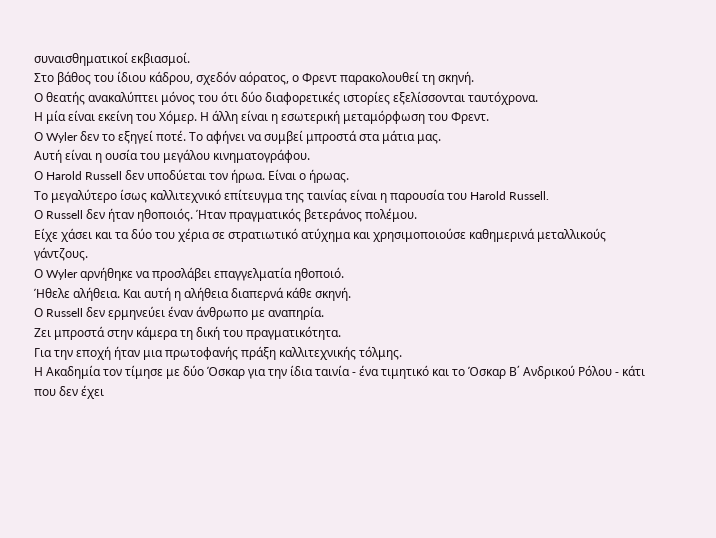συναισθηματικοί εκβιασμοί.
Στο βάθος του ίδιου κάδρου, σχεδόν αόρατος, ο Φρεντ παρακολουθεί τη σκηνή.
Ο θεατής ανακαλύπτει μόνος του ότι δύο διαφορετικές ιστορίες εξελίσσονται ταυτόχρονα.
Η μία είναι εκείνη του Χόμερ. Η άλλη είναι η εσωτερική μεταμόρφωση του Φρεντ.
Ο Wyler δεν το εξηγεί ποτέ. Το αφήνει να συμβεί μπροστά στα μάτια μας.
Αυτή είναι η ουσία του μεγάλου κινηματογράφου.
Ο Harold Russell δεν υποδύεται τον ήρωα. Είναι ο ήρωας.
Το μεγαλύτερο ίσως καλλιτεχνικό επίτευγμα της ταινίας είναι η παρουσία του Harold Russell.
Ο Russell δεν ήταν ηθοποιός. Ήταν πραγματικός βετεράνος πολέμου.
Είχε χάσει και τα δύο του χέρια σε στρατιωτικό ατύχημα και χρησιμοποιούσε καθημερινά μεταλλικούς γάντζους.
Ο Wyler αρνήθηκε να προσλάβει επαγγελματία ηθοποιό.
Ήθελε αλήθεια. Και αυτή η αλήθεια διαπερνά κάθε σκηνή.
Ο Russell δεν ερμηνεύει έναν άνθρωπο με αναπηρία.
Ζει μπροστά στην κάμερα τη δική του πραγματικότητα.
Για την εποχή ήταν μια πρωτοφανής πράξη καλλιτεχνικής τόλμης.
Η Ακαδημία τον τίμησε με δύο Όσκαρ για την ίδια ταινία - ένα τιμητικό και το Όσκαρ Β΄ Ανδρικού Ρόλου - κάτι που δεν έχει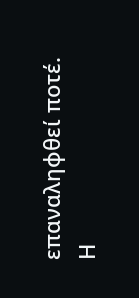επαναληφθεί ποτέ.
Η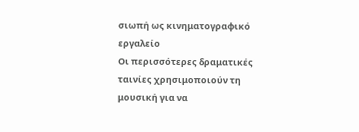σιωπή ως κινηματογραφικό εργαλείο
Οι περισσότερες δραματικές ταινίες χρησιμοποιούν τη μουσική για να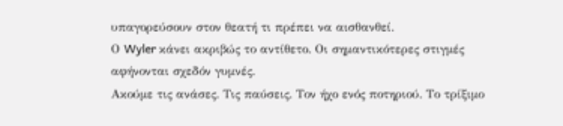υπαγορεύσουν στον θεατή τι πρέπει να αισθανθεί.
Ο Wyler κάνει ακριβώς το αντίθετο. Οι σημαντικότερες στιγμές αφήνονται σχεδόν γυμνές.
Ακούμε τις ανάσες. Τις παύσεις. Τον ήχο ενός ποτηριού. Το τρίξιμο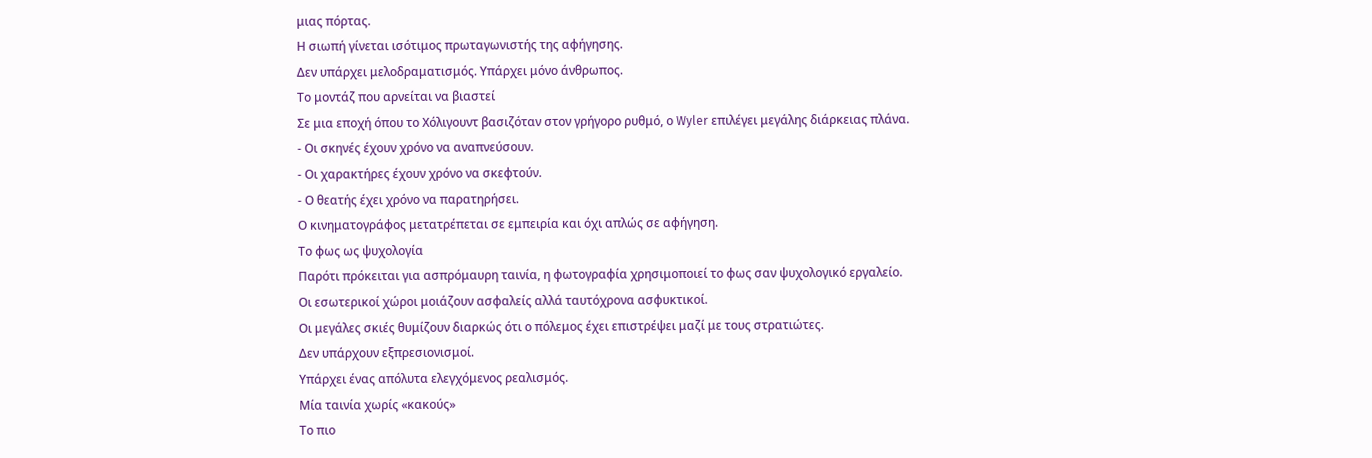μιας πόρτας.
Η σιωπή γίνεται ισότιμος πρωταγωνιστής της αφήγησης.
Δεν υπάρχει μελοδραματισμός. Υπάρχει μόνο άνθρωπος.
Το μοντάζ που αρνείται να βιαστεί
Σε μια εποχή όπου το Χόλιγουντ βασιζόταν στον γρήγορο ρυθμό, ο Wyler επιλέγει μεγάλης διάρκειας πλάνα.
- Οι σκηνές έχουν χρόνο να αναπνεύσουν.
- Οι χαρακτήρες έχουν χρόνο να σκεφτούν.
- Ο θεατής έχει χρόνο να παρατηρήσει.
Ο κινηματογράφος μετατρέπεται σε εμπειρία και όχι απλώς σε αφήγηση.
Το φως ως ψυχολογία
Παρότι πρόκειται για ασπρόμαυρη ταινία, η φωτογραφία χρησιμοποιεί το φως σαν ψυχολογικό εργαλείο.
Οι εσωτερικοί χώροι μοιάζουν ασφαλείς αλλά ταυτόχρονα ασφυκτικοί.
Οι μεγάλες σκιές θυμίζουν διαρκώς ότι ο πόλεμος έχει επιστρέψει μαζί με τους στρατιώτες.
Δεν υπάρχουν εξπρεσιονισμοί.
Υπάρχει ένας απόλυτα ελεγχόμενος ρεαλισμός.
Μία ταινία χωρίς «κακούς»
Το πιο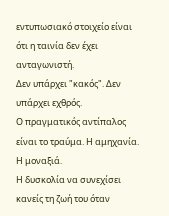εντυπωσιακό στοιχείο είναι ότι η ταινία δεν έχει ανταγωνιστή.
Δεν υπάρχει "κακός". Δεν υπάρχει εχθρός.
Ο πραγματικός αντίπαλος είναι το τραύμα. Η αμηχανία. Η μοναξιά.
Η δυσκολία να συνεχίσει κανείς τη ζωή του όταν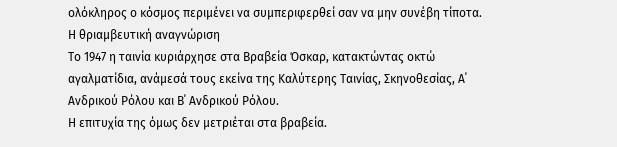ολόκληρος ο κόσμος περιμένει να συμπεριφερθεί σαν να μην συνέβη τίποτα.
Η θριαμβευτική αναγνώριση
Το 1947 η ταινία κυριάρχησε στα Βραβεία Όσκαρ, κατακτώντας οκτώ αγαλματίδια, ανάμεσά τους εκείνα της Καλύτερης Ταινίας, Σκηνοθεσίας, Α΄ Ανδρικού Ρόλου και Β΄ Ανδρικού Ρόλου.
Η επιτυχία της όμως δεν μετριέται στα βραβεία.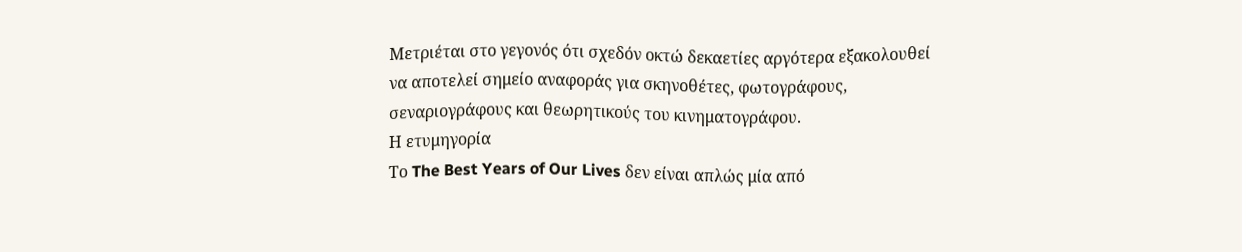Μετριέται στο γεγονός ότι σχεδόν οκτώ δεκαετίες αργότερα εξακολουθεί να αποτελεί σημείο αναφοράς για σκηνοθέτες, φωτογράφους, σεναριογράφους και θεωρητικούς του κινηματογράφου.
Η ετυμηγορία
Το The Best Years of Our Lives δεν είναι απλώς μία από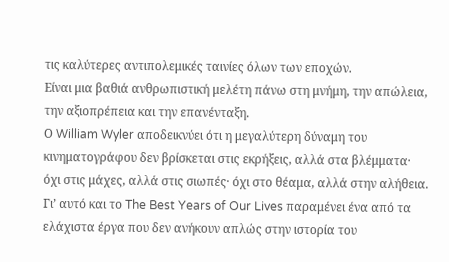τις καλύτερες αντιπολεμικές ταινίες όλων των εποχών.
Είναι μια βαθιά ανθρωπιστική μελέτη πάνω στη μνήμη, την απώλεια, την αξιοπρέπεια και την επανένταξη.
Ο William Wyler αποδεικνύει ότι η μεγαλύτερη δύναμη του κινηματογράφου δεν βρίσκεται στις εκρήξεις, αλλά στα βλέμματα· όχι στις μάχες, αλλά στις σιωπές· όχι στο θέαμα, αλλά στην αλήθεια.
Γι’ αυτό και το The Best Years of Our Lives παραμένει ένα από τα ελάχιστα έργα που δεν ανήκουν απλώς στην ιστορία του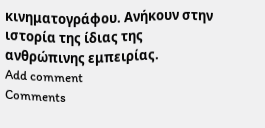κινηματογράφου. Ανήκουν στην ιστορία της ίδιας της ανθρώπινης εμπειρίας.
Add comment
Comments